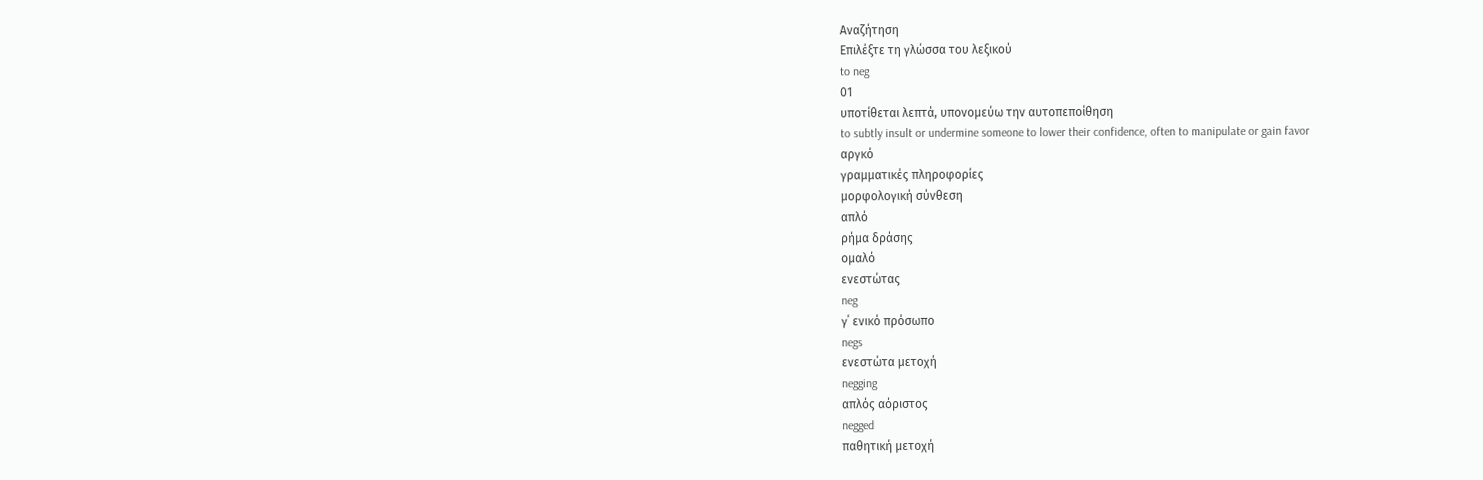Αναζήτηση
Επιλέξτε τη γλώσσα του λεξικού
to neg
01
υποτίθεται λεπτά, υπονομεύω την αυτοπεποίθηση
to subtly insult or undermine someone to lower their confidence, often to manipulate or gain favor
αργκό
γραμματικές πληροφορίες
μορφολογική σύνθεση
απλό
ρήμα δράσης
ομαλό
ενεστώτας
neg
γ΄ ενικό πρόσωπο
negs
ενεστώτα μετοχή
negging
απλός αόριστος
negged
παθητική μετοχή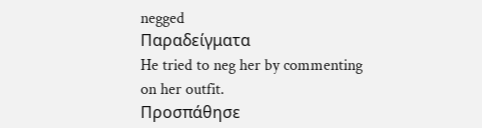negged
Παραδείγματα
He tried to neg her by commenting on her outfit.
Προσπάθησε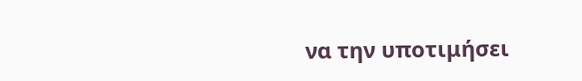να την υποτιμήσει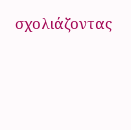σχολιάζοντας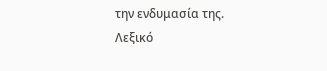την ενδυμασία της.
Λεξικό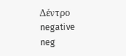Δέντρο
negative
neg